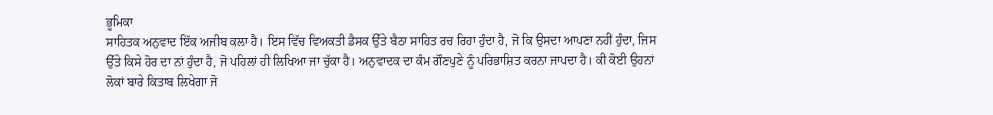ਭੂਮਿਕਾ
ਸਾਹਿਤਕ ਅਨੁਵਾਦ ਇੱਕ ਅਜੀਬ ਕਲਾ ਹੈ। ਇਸ ਵਿੱਚ ਵਿਅਕਤੀ ਡੈਸਕ ਉੱਤੇ ਬੈਠਾ ਸਾਹਿਤ ਰਚ ਰਿਹਾ ਹੁੰਦਾ ਹੈ, ਜੋ ਕਿ ਉਸਦਾ ਆਪਣਾ ਨਹੀਂ ਹੁੰਦਾ, ਜਿਸ ਉੱਤੇ ਕਿਸੇ ਹੋਰ ਦਾ ਨਾਂ ਹੁੰਦਾ ਹੈ, ਜੋ ਪਹਿਲਾਂ ਹੀ ਲਿਖਿਆ ਜਾ ਚੁੱਕਾ ਹੈ। ਅਨੁਵਾਦਕ ਦਾ ਕੰਮ ਗੌਣਪੁਣੇ ਨੂੰ ਪਰਿਭਾਸ਼ਿਤ ਕਰਨਾ ਜਾਪਦਾ ਹੈ। ਕੀ ਕੋਈ ਉਹਨਾਂ ਲੋਕਾਂ ਬਾਰੇ ਕਿਤਾਬ ਲਿਖੇਗਾ ਜੋ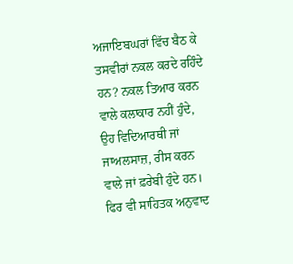ਅਜਾਇਬਘਰਾਂ ਵਿੱਚ ਬੈਠ ਕੇ ਤਸਵੀਰਾਂ ਨਕਲ ਕਰਦੇ ਰਹਿੰਦੇ ਹਨ? ਨਕਲ ਤਿਆਰ ਕਰਨ ਵਾਲੇ ਕਲਾਕਾਰ ਨਹੀਂ ਹੁੰਦੇ, ਉਹ ਵਿਦਿਆਰਥੀ ਜਾਂ ਜਾਅਲਸਾਜ਼, ਰੀਸ ਕਰਨ ਵਾਲੇ ਜਾਂ ਫ਼ਰੇਬੀ ਹੁੰਦੇ ਹਨ।
ਫਿਰ ਵੀ ਸਾਹਿਤਕ ਅਨੁਵਾਦ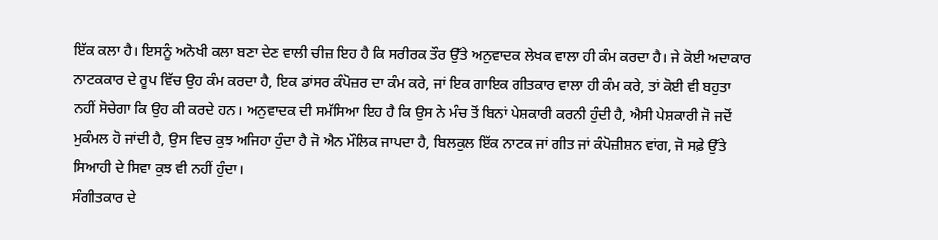ਇੱਕ ਕਲਾ ਹੈ। ਇਸਨੂੰ ਅਨੋਖੀ ਕਲਾ ਬਣਾ ਦੇਣ ਵਾਲੀ ਚੀਜ਼ ਇਹ ਹੈ ਕਿ ਸਰੀਰਕ ਤੌਰ ਉੱਤੇ ਅਨੁਵਾਦਕ ਲੇਖਕ ਵਾਲਾ ਹੀ ਕੰਮ ਕਰਦਾ ਹੈ। ਜੇ ਕੋਈ ਅਦਾਕਾਰ ਨਾਟਕਕਾਰ ਦੇ ਰੂਪ ਵਿੱਚ ਉਹ ਕੰਮ ਕਰਦਾ ਹੈ, ਇਕ ਡਾਂਸਰ ਕੰਪੋਜ਼ਰ ਦਾ ਕੰਮ ਕਰੇ, ਜਾਂ ਇਕ ਗਾਇਕ ਗੀਤਕਾਰ ਵਾਲਾ ਹੀ ਕੰਮ ਕਰੇ, ਤਾਂ ਕੋਈ ਵੀ ਬਹੁਤਾ ਨਹੀਂ ਸੋਚੇਗਾ ਕਿ ਉਹ ਕੀ ਕਰਦੇ ਹਨ। ਅਨੁਵਾਦਕ ਦੀ ਸਮੱਸਿਆ ਇਹ ਹੈ ਕਿ ਉਸ ਨੇ ਮੰਚ ਤੋਂ ਬਿਨਾਂ ਪੇਸ਼ਕਾਰੀ ਕਰਨੀ ਹੁੰਦੀ ਹੈ, ਐਸੀ ਪੇਸ਼ਕਾਰੀ ਜੋ ਜਦੋਂ ਮੁਕੰਮਲ ਹੋ ਜਾਂਦੀ ਹੈ, ਉਸ ਵਿਚ ਕੁਝ ਅਜਿਹਾ ਹੁੰਦਾ ਹੈ ਜੋ ਐਨ ਮੌਲਿਕ ਜਾਪਦਾ ਹੈ, ਬਿਲਕੁਲ ਇੱਕ ਨਾਟਕ ਜਾਂ ਗੀਤ ਜਾਂ ਕੰਪੋਜ਼ੀਸ਼ਨ ਵਾਂਗ, ਜੋ ਸਫ਼ੇ ਉੱਤੇ ਸਿਆਹੀ ਦੇ ਸਿਵਾ ਕੁਝ ਵੀ ਨਹੀਂ ਹੁੰਦਾ।
ਸੰਗੀਤਕਾਰ ਦੇ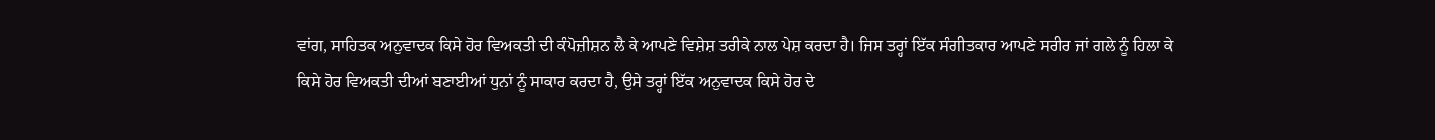ਵਾਂਗ, ਸਾਹਿਤਕ ਅਨੁਵਾਦਕ ਕਿਸੇ ਹੋਰ ਵਿਅਕਤੀ ਦੀ ਕੰਪੋਜ਼ੀਸ਼ਨ ਲੈ ਕੇ ਆਪਣੇ ਵਿਸ਼ੇਸ਼ ਤਰੀਕੇ ਨਾਲ ਪੇਸ਼ ਕਰਦਾ ਹੈ। ਜਿਸ ਤਰ੍ਹਾਂ ਇੱਕ ਸੰਗੀਤਕਾਰ ਆਪਣੇ ਸਰੀਰ ਜਾਂ ਗਲੇ ਨੂੰ ਹਿਲਾ ਕੇ ਕਿਸੇ ਹੋਰ ਵਿਅਕਤੀ ਦੀਆਂ ਬਣਾਈਆਂ ਧੁਨਾਂ ਨੂੰ ਸਾਕਾਰ ਕਰਦਾ ਹੈ, ਉਸੇ ਤਰ੍ਹਾਂ ਇੱਕ ਅਨੁਵਾਦਕ ਕਿਸੇ ਹੋਰ ਦੇ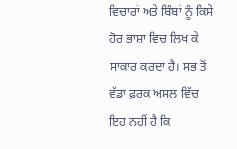ਵਿਚਾਰਾਂ ਅਤੇ ਬਿੰਬਾਂ ਨੂੰ ਕਿਸੇ ਹੋਰ ਭਾਸ਼ਾ ਵਿਚ ਲਿਖ ਕੇ ਸਾਕਾਰ ਕਰਦਾ ਹੈ। ਸਭ ਤੋਂ ਵੱਡਾ ਫ਼ਰਕ ਅਸਲ ਵਿੱਚ ਇਹ ਨਹੀਂ ਹੈ ਕਿ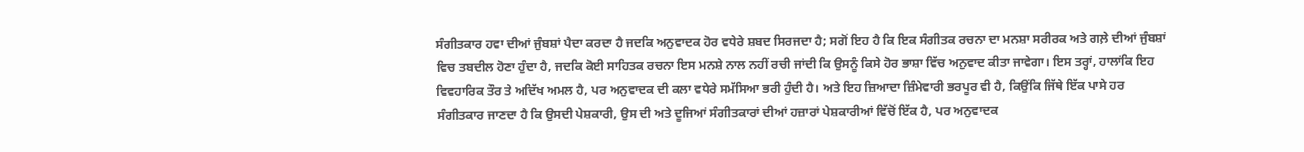ਸੰਗੀਤਕਾਰ ਹਵਾ ਦੀਆਂ ਜੁੰਬਸ਼ਾਂ ਪੈਦਾ ਕਰਦਾ ਹੈ ਜਦਕਿ ਅਨੁਵਾਦਕ ਹੋਰ ਵਧੇਰੇ ਸ਼ਬਦ ਸਿਰਜਦਾ ਹੈ; ਸਗੋਂ ਇਹ ਹੈ ਕਿ ਇਕ ਸੰਗੀਤਕ ਰਚਨਾ ਦਾ ਮਨਸ਼ਾ ਸਰੀਰਕ ਅਤੇ ਗਲ਼ੇ ਦੀਆਂ ਜੁੰਬਸ਼ਾਂ ਵਿਚ ਤਬਦੀਲ ਹੋਣਾ ਹੁੰਦਾ ਹੈ, ਜਦਕਿ ਕੋਈ ਸਾਹਿਤਕ ਰਚਨਾ ਇਸ ਮਨਸ਼ੇ ਨਾਲ ਨਹੀਂ ਰਚੀ ਜਾਂਦੀ ਕਿ ਉਸਨੂੰ ਕਿਸੇ ਹੋਰ ਭਾਸ਼ਾ ਵਿੱਚ ਅਨੁਵਾਦ ਕੀਤਾ ਜਾਵੇਗਾ। ਇਸ ਤਰ੍ਹਾਂ, ਹਾਲਾਂਕਿ ਇਹ ਵਿਵਹਾਰਿਕ ਤੌਰ ਤੇ ਅਦਿੱਖ ਅਮਲ ਹੈ, ਪਰ ਅਨੁਵਾਦਕ ਦੀ ਕਲਾ ਵਧੇਰੇ ਸਮੱਸਿਆ ਭਰੀ ਹੁੰਦੀ ਹੈ। ਅਤੇ ਇਹ ਜ਼ਿਆਦਾ ਜ਼ਿੰਮੇਵਾਰੀ ਭਰਪੂਰ ਵੀ ਹੈ, ਕਿਉਂਕਿ ਜਿੱਥੇ ਇੱਕ ਪਾਸੇ ਹਰ ਸੰਗੀਤਕਾਰ ਜਾਣਦਾ ਹੈ ਕਿ ਉਸਦੀ ਪੇਸ਼ਕਾਰੀ, ਉਸ ਦੀ ਅਤੇ ਦੂਜਿਆਂ ਸੰਗੀਤਕਾਰਾਂ ਦੀਆਂ ਹਜ਼ਾਰਾਂ ਪੇਸ਼ਕਾਰੀਆਂ ਵਿੱਚੋਂ ਇੱਕ ਹੈ, ਪਰ ਅਨੁਵਾਦਕ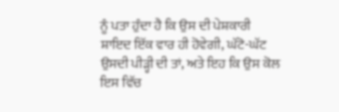ਨੂੰ ਪਤਾ ਹੁੰਦਾ ਹੈ ਕਿ ਉਸ ਦੀ ਪੇਸ਼ਕਾਰੀ ਸ਼ਾਇਦ ਇੱਕ ਵਾਰ ਹੀ ਹੋਵੇਗੀ, ਘੱਟੋ-ਘੱਟ ਉਸਦੀ ਪੀੜ੍ਹੀ ਦੀ ਤਾਂ, ਅਤੇ ਇਹ ਕਿ ਉਸ ਕੋਲ ਇਸ ਵਿੱਚ